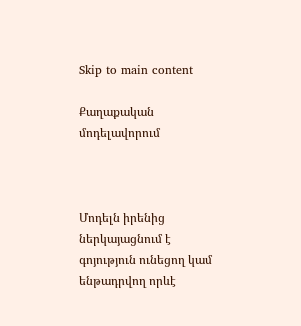Skip to main content

Քաղաքական մոդելավորում



Մոդելն իրենից ներկայացնում է գոյություն ունեցող կամ ենթադրվող որևէ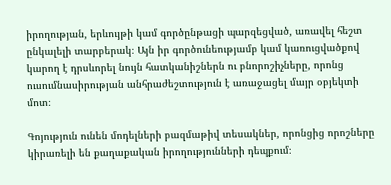իրողության, երևույթի կամ գործընթացի պարզեցված, առավել հեշտ ընկալելի տարբերակ։ Այն իր գործունեությամբ կամ կառուցվածքով կարող է դրսևորել նույն հատկանիշներն ու բնորոշիչները, որոնց ուսումնասիրության անհրաժեշտություն է առաջացել մայր օբյեկտի մոտ։

Գոյություն ունեն մոդելների բազմաթիվ տեսակներ, որոնցից որոշները կիրառելի են քաղաքական իրողությունների դեպքում։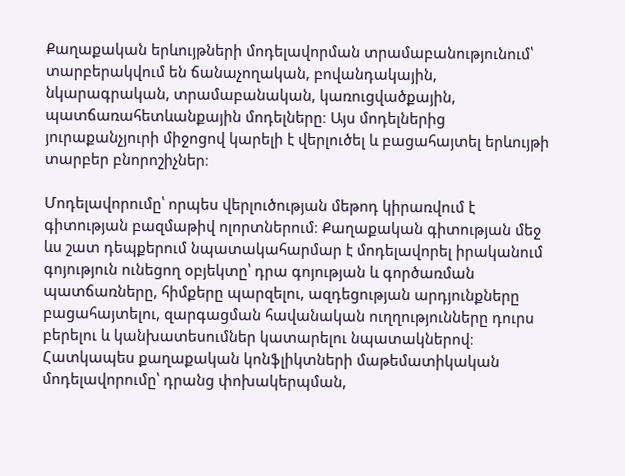Քաղաքական երևույթների մոդելավորման տրամաբանությունում՝ տարբերակվում են ճանաչողական, բովանդակային, նկարագրական, տրամաբանական, կառուցվածքային, պատճառահետևանքային մոդելները։ Այս մոդելներից յուրաքանչյուրի միջոցով կարելի է վերլուծել և բացահայտել երևույթի տարբեր բնորոշիչներ։

Մոդելավորումը՝ որպես վերլուծության մեթոդ կիրառվում է գիտության բազմաթիվ ոլորտներում։ Քաղաքական գիտության մեջ ևս շատ դեպքերում նպատակահարմար է մոդելավորել իրականում գոյություն ունեցող օբյեկտը՝ դրա գոյության և գործառման պատճառները, հիմքերը պարզելու, ազդեցության արդյունքները բացահայտելու, զարգացման հավանական ուղղությունները դուրս բերելու և կանխատեսումներ կատարելու նպատակներով։ Հատկապես քաղաքական կոնֆլիկտների մաթեմատիկական մոդելավորումը՝ դրանց փոխակերպման,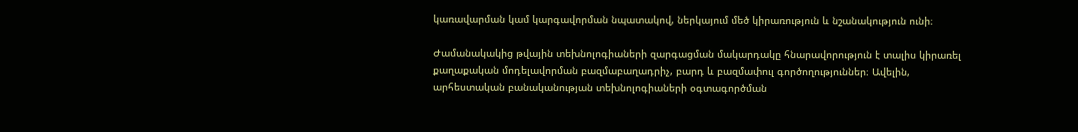կառավարման կամ կարգավորման նպատակով, ներկայում մեծ կիրառություն և նշանակություն ունի։

Ժամանակակից թվային տեխնոլոգիաների զարգացման մակարդակը հնարավորություն է տալիս կիրառել քաղաքական մոդելավորման բազմաբաղադրիչ, բարդ և բազմափուլ գործողություններ։ Ավելին, արհեստական բանականության տեխնոլոգիաների օգտագործման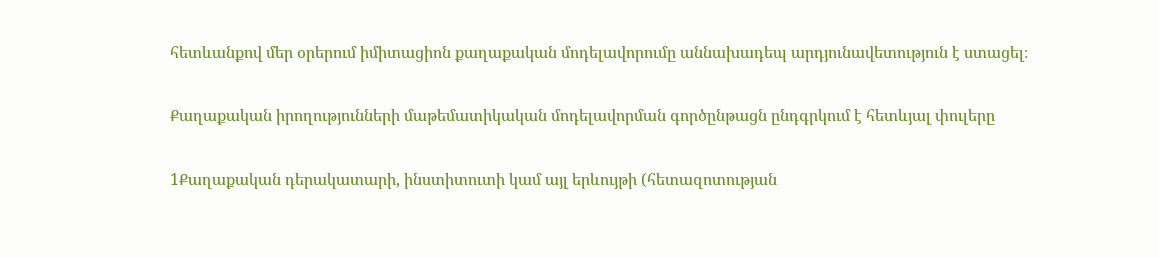հետևանքով մեր օրերում իմիտացիոն քաղաքական մոդելավորումը աննախադեպ արդյունավետություն է ստացել։

Քաղաքական իրողությունների մաթեմատիկական մոդելավորման գործընթացն ընդգրկում է հետևյալ փուլերը

1Քաղաքական դերակատարի, ինստիտուտի կամ այլ երևույթի (հետազոտության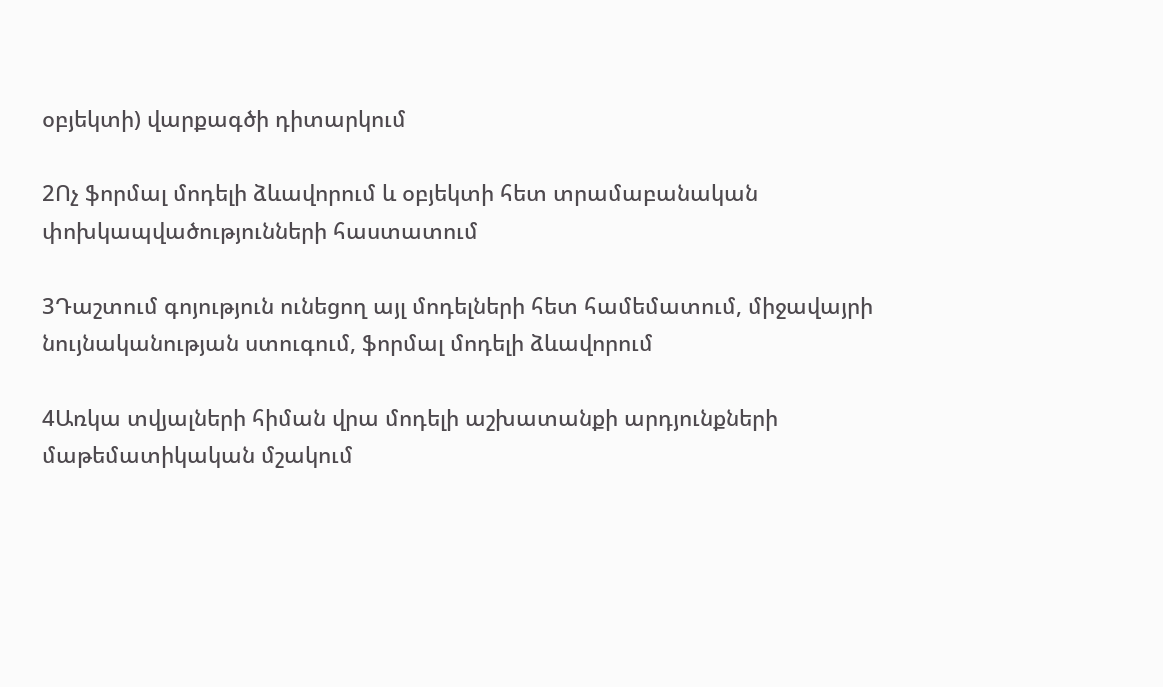օբյեկտի) վարքագծի դիտարկում

2Ոչ ֆորմալ մոդելի ձևավորում և օբյեկտի հետ տրամաբանական փոխկապվածությունների հաստատում

3Դաշտում գոյություն ունեցող այլ մոդելների հետ համեմատում, միջավայրի նույնականության ստուգում, ֆորմալ մոդելի ձևավորում

4Առկա տվյալների հիման վրա մոդելի աշխատանքի արդյունքների մաթեմատիկական մշակում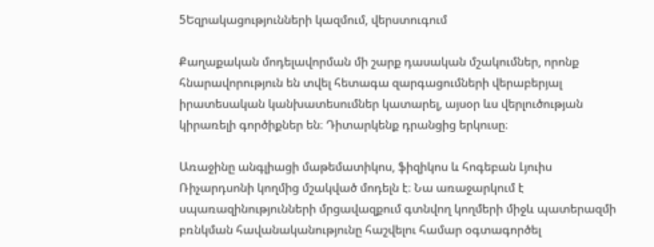5Եզրակացությունների կազմում, վերստուգում

Քաղաքական մոդելավորման մի շարք դասական մշակումներ, որոնք հնարավորություն են տվել հետագա զարգացումների վերաբերյալ իրատեսական կանխատեսումներ կատարել, այսօր ևս վերլուծության կիրառելի գործիքներ են։ Դիտարկենք դրանցից երկուսը։

Առաջինը անգլիացի մաթեմատիկոս, ֆիզիկոս և հոգեբան Լյուիս Ռիչարդսոնի կողմից մշակված մոդելն է։ Նա առաջարկում է սպառազինությունների մրցավազքում գտնվող կողմերի միջև պատերազմի բռնկման հավանականությունը հաշվելու համար օգտագործել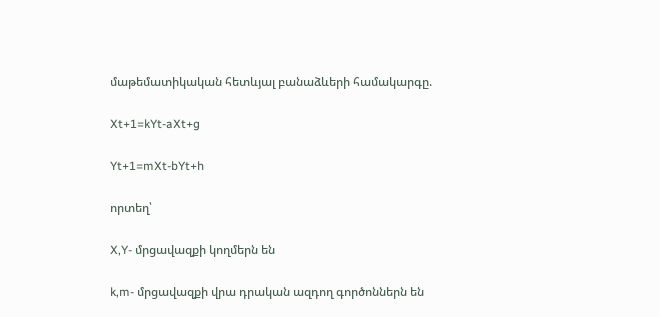մաթեմատիկական հետևյալ բանաձևերի համակարգը.

Xt+1=kYt-aXt+g

Yt+1=mXt-bYt+h

որտեղ՝

X,Y- մրցավազքի կողմերն են

k,m- մրցավազքի վրա դրական ազդող գործոններն են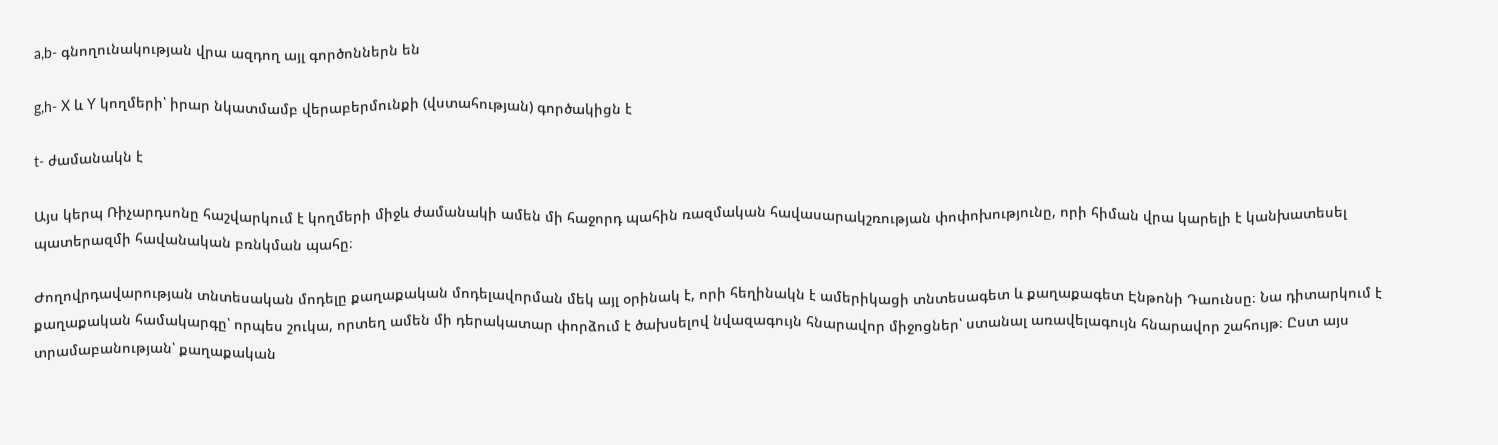a,b- գնողունակության վրա ազդող այլ գործոններն են

g,h- X և Y կողմերի՝ իրար նկատմամբ վերաբերմունքի (վստահության) գործակիցն է

t- ժամանակն է

Այս կերպ Ռիչարդսոնը հաշվարկում է կողմերի միջև ժամանակի ամեն մի հաջորդ պահին ռազմական հավասարակշռության փոփոխությունը, որի հիման վրա կարելի է կանխատեսել պատերազմի հավանական բռնկման պահը։

Ժողովրդավարության տնտեսական մոդելը քաղաքական մոդելավորման մեկ այլ օրինակ է, որի հեղինակն է ամերիկացի տնտեսագետ և քաղաքագետ Էնթոնի Դաունսը։ Նա դիտարկում է քաղաքական համակարգը՝ որպես շուկա, որտեղ ամեն մի դերակատար փորձում է ծախսելով նվազագույն հնարավոր միջոցներ՝ ստանալ առավելագույն հնարավոր շահույթ։ Ըստ այս տրամաբանության՝ քաղաքական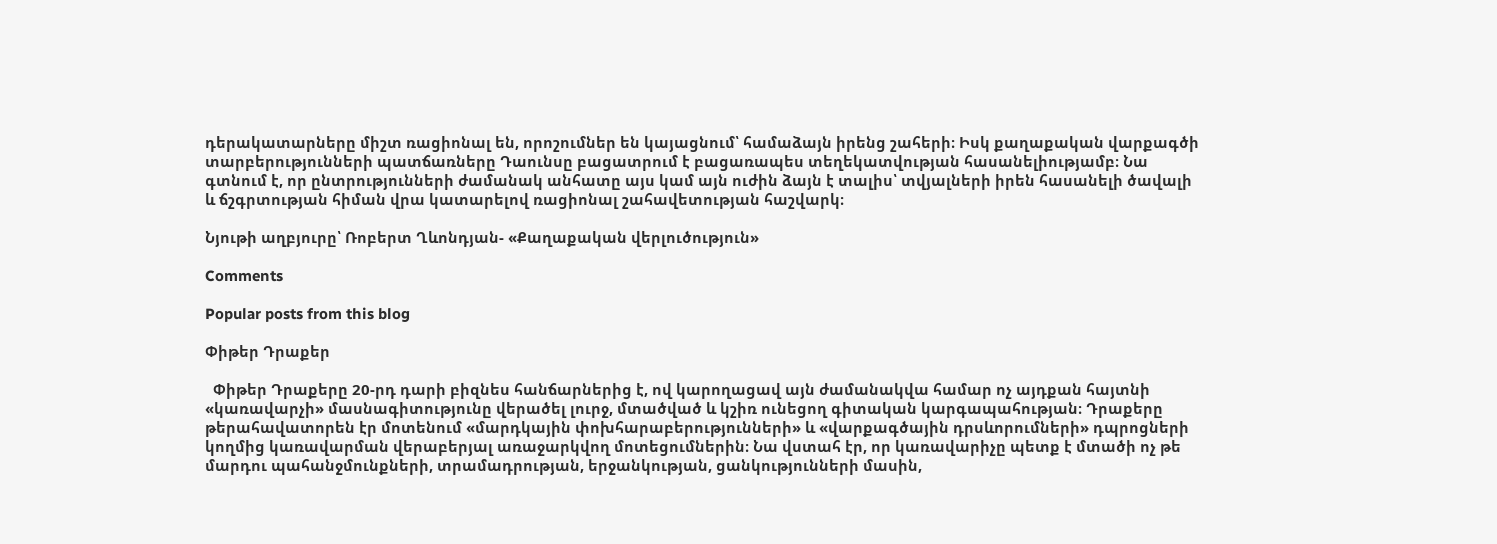դերակատարները միշտ ռացիոնալ են, որոշումներ են կայացնում՝ համաձայն իրենց շահերի։ Իսկ քաղաքական վարքագծի տարբերությունների պատճառները Դաունսը բացատրում է բացառապես տեղեկատվության հասանելիությամբ։ Նա գտնում է, որ ընտրությունների ժամանակ անհատը այս կամ այն ուժին ձայն է տալիս՝ տվյալների իրեն հասանելի ծավալի և ճշգրտության հիման վրա կատարելով ռացիոնալ շահավետության հաշվարկ։

Նյութի աղբյուրը՝ Ռոբերտ Ղևոնդյան- «Քաղաքական վերլուծություն»

Comments

Popular posts from this blog

Փիթեր Դրաքեր

  Փիթեր Դրաքերը 20-րդ դարի բիզնես հանճարներից է, ով կարողացավ այն ժամանակվա համար ոչ այդքան հայտնի «կառավարչի» մասնագիտությունը վերածել լուրջ, մտածված և կշիռ ունեցող գիտական կարգապահության։ Դրաքերը թերահավատորեն էր մոտենում «մարդկային փոխհարաբերությունների» և «վարքագծային դրսևորումների» դպրոցների կողմից կառավարման վերաբերյալ առաջարկվող մոտեցումներին։ Նա վստահ էր, որ կառավարիչը պետք է մտածի ոչ թե մարդու պահանջմունքների, տրամադրության, երջանկության, ցանկությունների մասին,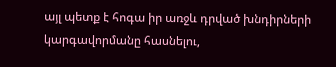այլ պետք է հոգա իր առջև դրված խնդիրների կարգավորմանը հասնելու,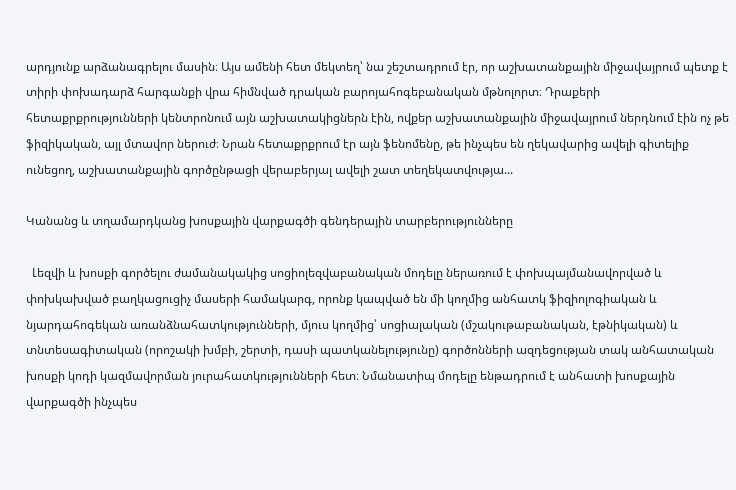արդյունք արձանագրելու մասին։ Այս ամենի հետ մեկտեղ՝ նա շեշտադրում էր, որ աշխատանքային միջավայրում պետք է տիրի փոխադարձ հարգանքի վրա հիմնված դրական բարոյահոգեբանական մթնոլորտ։ Դրաքերի հետաքրքրությունների կենտրոնում այն աշխատակիցներն էին, ովքեր աշխատանքային միջավայրում ներդնում էին ոչ թե ֆիզիկական, այլ մտավոր ներուժ։ Նրան հետաքրքրում էր այն ֆենոմենը, թե ինչպես են ղեկավարից ավելի գիտելիք ունեցող, աշխատանքային գործընթացի վերաբերյալ ավելի շատ տեղեկատվությա...

Կանանց և տղամարդկանց խոսքային վարքագծի գենդերային տարբերությունները

  Լեզվի և խոսքի գործելու ժամանակակից սոցիոլեզվաբանական մոդելը ներառում է փոխպայմանավորված և փոխկախված բաղկացուցիչ մասերի համակարգ, որոնք կապված են մի կողմից անհատկ ֆիզիոլոգիական և նյարդահոգեկան առանձնահատկությունների, մյուս կողմից՝ սոցիալական (մշակութաբանական, էթնիկական) և տնտեսագիտական (որոշակի խմբի, շերտի, դասի պատկանելությունը) գործոնների ազդեցության տակ անհատական խոսքի կոդի կազմավորման յուրահատկությունների հետ։ Նմանատիպ մոդելը ենթադրում է անհատի խոսքային վարքագծի ինչպես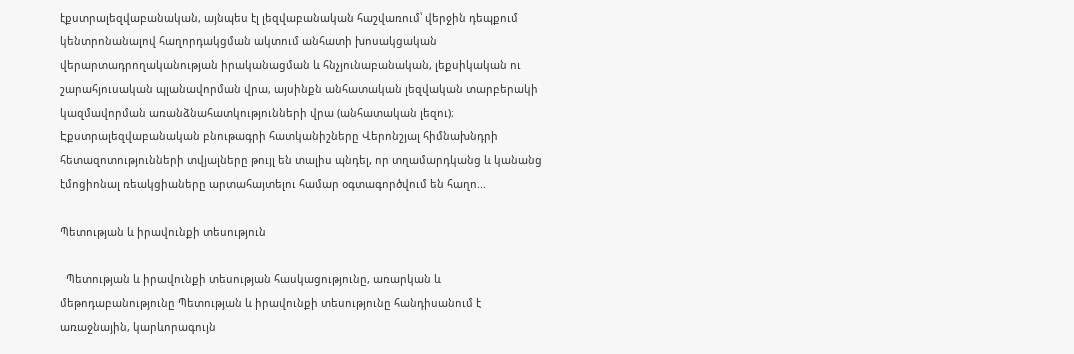էքստրալեզվաբանական, այնպես էլ լեզվաբանական հաշվառում՝ վերջին դեպքում կենտրոնանալով հաղորդակցման ակտում անհատի խոսակցական վերարտադրողականության իրականացման և հնչյունաբանական, լեքսիկական ու շարահյուսական պլանավորման վրա, այսինքն անհատական լեզվական տարբերակի կազմավորման առանձնահատկությունների վրա (անհատական լեզու)։ Էքստրալեզվաբանական բնութագրի հատկանիշները Վերոնշյալ հիմնախնդրի հետազոտությունների տվյալները թույլ են տալիս պնդել, որ տղամարդկանց և կանանց էմոցիոնալ ռեակցիաները արտահայտելու համար օգտագործվում են հաղո...

Պետության և իրավունքի տեսություն

  Պետության և իրավունքի տեսության հասկացությունը, առարկան և մեթոդաբանությունը Պետության և իրավունքի տեսությունը հանդիսանում է առաջնային, կարևորագույն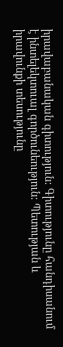իրավաբանական գիտություն: Գիտությունը հանդիսանում է ինտելեկտուալ գործունեություն: Պետության և իրավունքի տեսությունը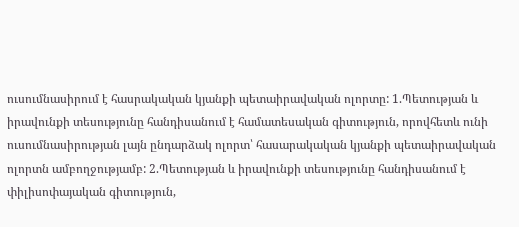ուսումնասիրում է հասրակական կյանքի պետաիրավական ոլորտը: 1.Պետության և իրավունքի տեսությունը հանդիսանում է համատեսական գիտություն, որովհետև ունի ուսումնասիրության լայն ընդարձակ ոլորտ՝ հասարակական կյանքի պետաիրավական ոլորտն ամբողջությամբ: 2.Պետության և իրավունքի տեսությունը հանդիսանում է փիլիսոփայական գիտություն,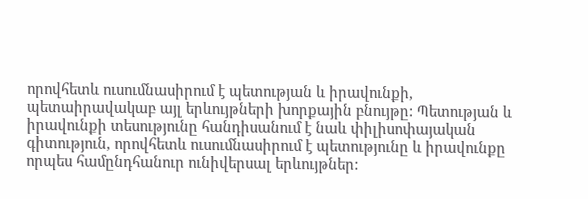որովհետև ուսումնասիրում է պետության և իրավունքի, պետաիրավակաբ այլ երևույթների խորքային բնույթը: Պետության և իրավունքի տեսությունը հանդիսանում է նաև փիլիսոփայական գիտություն, որովհետև ուսումնասիրում է պետությունը և իրավունքը որպես համընդհանուր ունիվերսալ երևույթներ: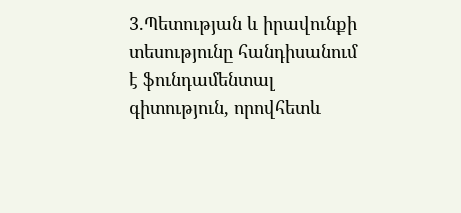3.Պետության և իրավունքի տեսությունը հանդիսանում է ֆունդամենտալ գիտություն, որովհետև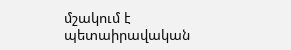մշակում է պետաիրավական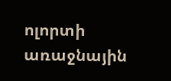ոլորտի առաջնային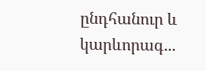ընդհանուր և կարևորագ...